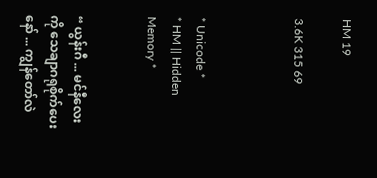HM 19

3.6K 315 69



* Unicode *
* HM || Hidden Memory *


“ ယွန်းဂီ ... မင်နီလေးကို သေချာဂရုစိုက်ပေးနော် ... ကျွန်တော်လဲ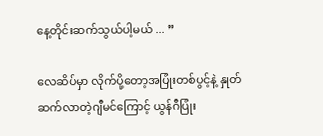နေ့တိုင်းဆက်သွယ်ပါ့မယ် ... ”

လေဆိပ်မှာ လိုက်ပို့တော့အပြုံးတစ်ပွင့်နဲ့ နှုတ်ဆက်လာတဲ့ဂျီမင်ကြောင့် ယွန်ဂီပြုံး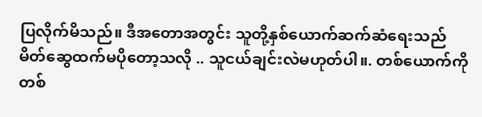ပြလိုက်မိသည်။ ဒီအတောအတွင်း သူတို့နှစ်ယောက်ဆက်ဆံရေးသည် မိတ်ဆွေထက်မပိုတော့သလို .. သူငယ်ချင်းလဲမဟုတ်ပါ။. တစ်ယောက်ကိုတစ်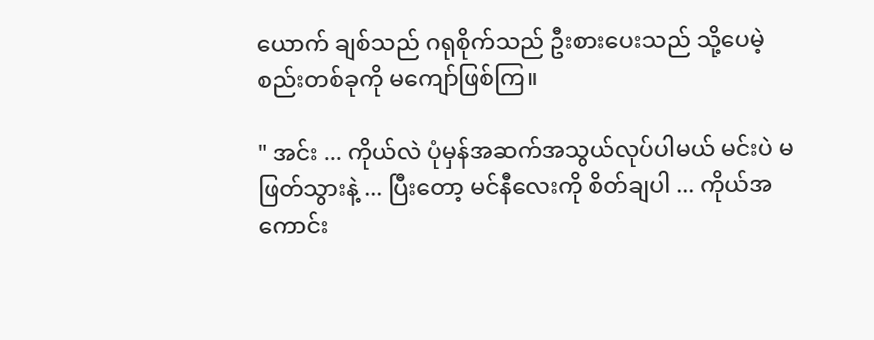ယောက် ချစ်သည် ဂရုစိုက်သည် ဦးစားပေးသည် သို့ပေမဲ့ စည်းတစ်ခုကို မကျော်ဖြစ်ကြ။

" အင်း ... ကိုယ်လဲ ‌ပုံမှန်အဆက်အသွယ်လုပ်ပါမယ် မင်းပဲ မဖြတ်သွားနဲ့ ... ပြီးတော့ မင်နီလေးကို စိတ်ချပါ ... ကိုယ်အကောင်း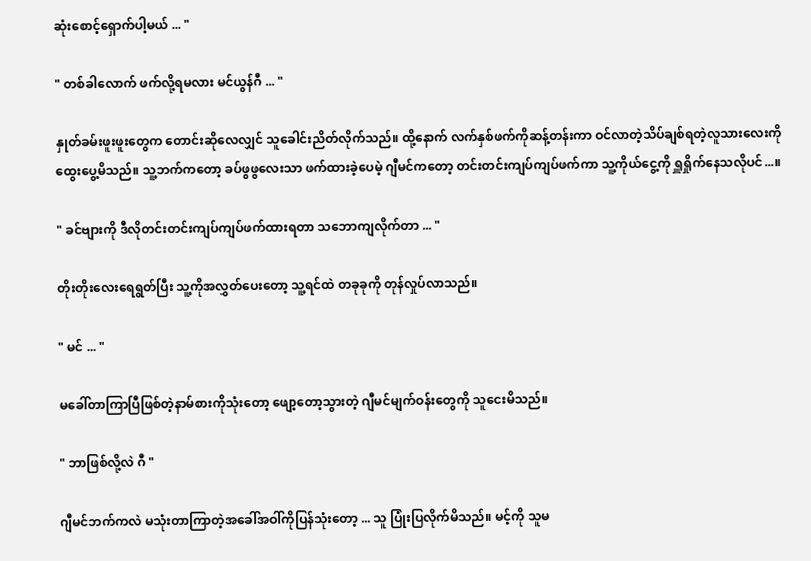ဆုံးစောင့်ရှောက်ပါ့မယ် ... "

" တစ်ခါလောက် ဖက်လို့ရမလား မင်ယွန်ဂီ ... "

နှုတ်ခမ်းဖူးဖူးတွေက တောင်းဆိုလေလျှင် သူခေါင်းညိတ်လိုက်သည်။ ထို့နောက် လက်နှစ်ဖက်ကိုဆန့်တန်းကာ ဝင်လာတဲ့သိပ်ချစ်ရတဲ့လူသားလေးကို ထွေးပွေ့မိသည်။ သူ့ဘက်ကတော့ ခပ်ဖွဖွလေးသာ ဖက်ထားခဲ့ပေမဲ့ ဂျီမင်ကတော့ တင်းတင်းကျပ်ကျပ်ဖက်ကာ သူ့ကိုယ်ငွေ့ကို ရှူရှိုက်နေသလိုပင်...။

" ခင်ဗျားကို ဒီလိုတင်းတင်းကျပ်ကျပ်ဖက်ထားရတာ သဘောကျလိုက်တာ ... "

တိုးတိုးလေးရေရွတ်ပြီး သူ့ကိုအလွှတ်ပေးတော့ သူ့ရင်ထဲ တခုခုကို တုန်လှုပ်လာသည်။

" မင် ... "

မခေါ်တာကြာပြီဖြစ်တဲ့နာမ်စားကိုသုံးတော့ ဖျော့တော့သွားတဲ့ ဂျီမင်မျက်ဝန်းတွေကို သူငေးမိသည်။

" ဘာဖြစ်လို့လဲ ဂီ "

ဂျီမင်ဘက်ကလဲ မသုံးတာကြာတဲ့အခေါ်အဝါ်ကိုပြန်သုံးတော့ ... သူ ပြုံးပြလိုက်မိသည်။ မင့်ကို သူမ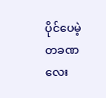ပိုင်ပေမဲ့ တခဏလေး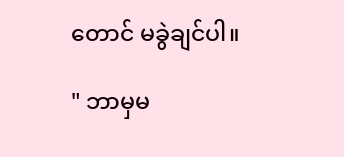တောင် မခွဲချင်ပါ။

" ဘာမှမ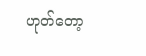ဟုတ်တော့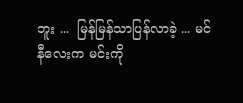ဘူး ...  မြန်မြန်သာပြန်လာခဲ့ ... မင်နီလေးက မင်းကို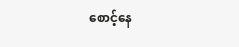စောင့်နေ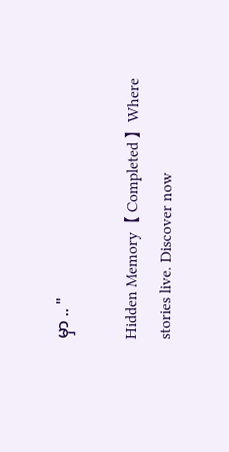မှာ .. "

Hidden Memory【 Completed 】Where stories live. Discover now